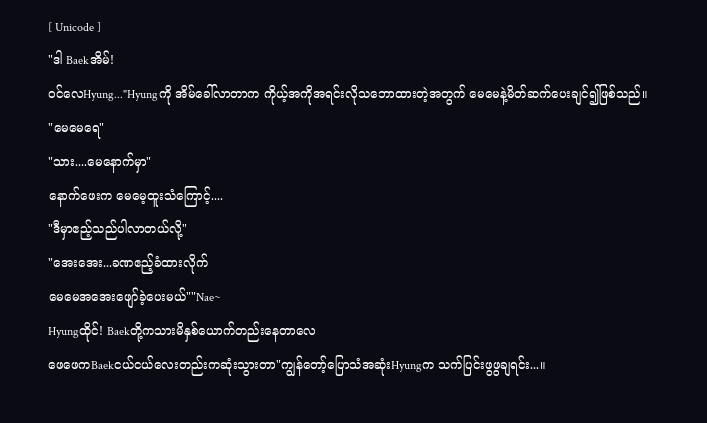[ Unicode ]
"ဒါ Baekအိမ်!
ဝင်လေHyung..."Hyungကို အိမ်ခေါ်လာတာက ကိုယ့်အကိုအရင်းလိုသဘောထားတဲ့အတွက် မေမေနဲ့မိတ်ဆက်ပေးချင်၍ဖြစ်သည်။
"မေမေရေ"
"သား....မေနောက်မှာ"
နောက်ဖေးက မေမေ့ထူးသံကြောင့်....
"ဒီမှာဧည့်သည်ပါလာတယ်လို့"
"အေးအေး...ခဏဧည့်ခံထားလိုက်
မေမေအအေးဖျော်ခဲ့ပေးမယ်""Nae~
Hyungထိုင်! Baekတို့ကသားမိနှစ်ယောက်တည်းနေတာလေ
ဖေဖေကBaekငယ်ငယ်လေးတည်းကဆုံးသွားတာ"ကျွန်တော့်ပြောသံအဆုံးHyungက သက်ပြင်းဖွဖွချရင်း...။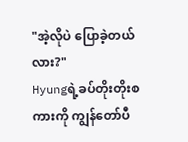"အဲ့လိုပဲ ပြောခဲ့တယ်လား?"
Hyungရဲ့ခပ်တိုးတိုးစကားကို ကျွန်တော်ပီ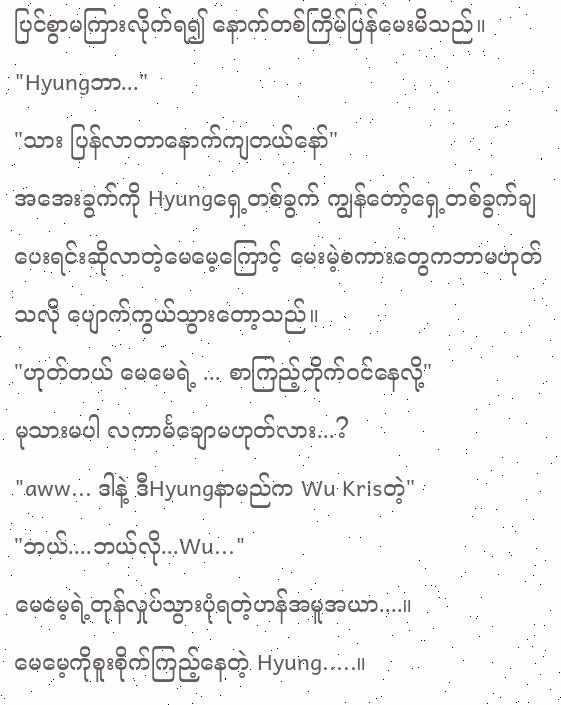ပြင်စွာမကြားလိုက်ရ၍ နောက်တစ်ကြိမ်ပြန်မေးမိသည်။
"Hyungဘာ..."
"သား ပြန်လာတာနောက်ကျတယ်နော်"
အအေးခွက်ကို Hyungရှေ့တစ်ခွက် ကျွန်တော့်ရှေ့တစ်ခွက်ချပေးရင်းဆိုလာတဲ့မေမေ့ကြောင့် မေးမဲ့စကားတွေကဘာမဟုတ်သလို ပျောက်ကွယ်သွားတော့သည်။
"ဟုတ်တယ် မေမေရဲ့ ... စာကြည့်တိုက်ဝင်နေလို့"
မုသားမပါ လကာင်္မချောမဟုတ်လား...?
"aww... ဒါနဲ့ ဒီHyungနာမည်က Wu Krisတဲ့"
"ဘယ်....ဘယ်လို...Wu..."
မေမေ့ရဲ့တုန်လှုပ်သွားပုံရတဲ့ဟန်အမူအယာ....။
မေမေ့ကိုစူးစိုက်ကြည့်နေတဲ့ Hyung.....။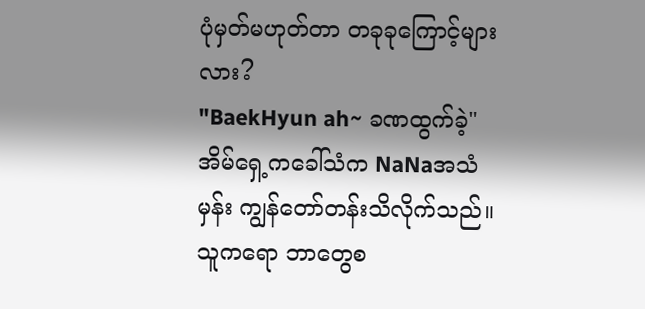ပုံမှတ်မဟုတ်တာ တခုခုကြောင့်များလား?
"BaekHyun ah~ ခဏထွက်ခဲ့"
အိမ်ရှေ့ကခေါ်သံက NaNaအသံမှန်း ကျွန်တော်တန်းသိလိုက်သည်။
သူကရော ဘာတွေစ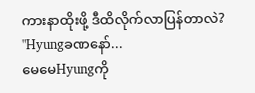ကားနာထိုးဖို့ ဒီထိလိုက်လာပြန်တာလဲ?
"Hyungခဏနော်...
မေမေHyungကို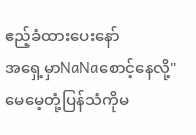ဧည့်ခံထားပေးနော်
အရှေ့မှာNaNaစောင့်နေလို့"မေမေ့တုံ့ပြန်သံကိုမ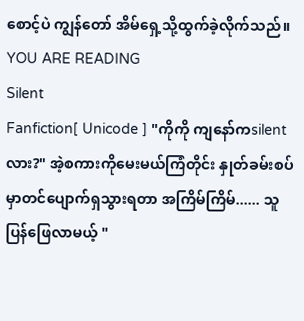စောင့်ပဲ ကျွန်တော် အိမ်ရှေ့သို့ထွက်ခဲ့လိုက်သည်။
YOU ARE READING
Silent
Fanfiction[ Unicode ] "ကိုကို ကျနော်ကsilentလား?" အဲ့စကားကိုမေးမယ်ကြံတိုင်း နှုတ်ခမ်းစပ်မှာတင်ပျောက်ရှသွားရတာ အကြိမ်ကြိမ်...... သူပြန်ဖြေလာမယ့် "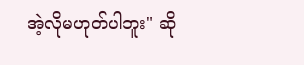အဲ့လိုမဟုတ်ပါဘူး" ဆို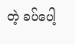တဲ့ ခပ်ပေါ့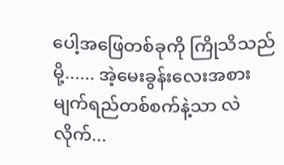ပေါ့အဖြေတစ်ခုကို ကြိုသိသည်မို့...... အဲ့မေးခွန်းလေးအစား မျက်ရည်တစ်စက်နဲ့သာ လဲလိုက်...